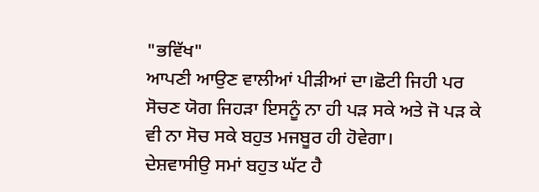"ਭਵਿੱਖ"
ਆਪਣੀ ਆਉਣ ਵਾਲੀਆਂ ਪੀੜੀਆਂ ਦਾ।ਛੋਟੀ ਜਿਹੀ ਪਰ ਸੋਚਣ ਯੋਗ ਜਿਹੜਾ ਇਸਨੂੰ ਨਾ ਹੀ ਪੜ ਸਕੇ ਅਤੇ ਜੋ ਪੜ ਕੇ ਵੀ ਨਾ ਸੋਚ ਸਕੇ ਬਹੁਤ ਮਜਬੂਰ ਹੀ ਹੋਵੇਗਾ।
ਦੇਸ਼ਵਾਸੀਉ ਸਮਾਂ ਬਹੁਤ ਘੱਟ ਹੈ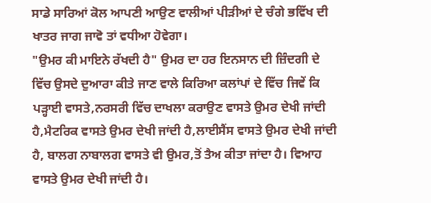ਸਾਡੇ ਸਾਰਿਆਂ ਕੋਲ ਆਪਣੀ ਆਉਣ ਵਾਲੀਆਂ ਪੀੜੀਆਂ ਦੇ ਚੰਗੇ ਭਵਿੱਖ ਦੀ ਖਾਤਰ ਜਾਗ ਜਾਵੋ ਤਾਂ ਵਧੀਆ ਹੋਵੇਗਾ।
"ਉਮਰ ਕੀ ਮਾਇਨੇ ਰੱਖਦੀ ਹੈ" ਉਮਰ ਦਾ ਹਰ ਇਨਸਾਨ ਦੀ ਜ਼ਿੰਦਗੀ ਦੇ ਵਿੱਚ ਉਸਦੇ ਦੁਆਰਾ ਕੀਤੇ ਜਾਣ ਵਾਲੇ ਕਿਰਿਆ ਕਲਾਂਪਾਂ ਦੇ ਵਿੱਚ ਜਿਵੇਂ ਕਿ ਪੜ੍ਹਾਈ ਵਾਸਤੇ,ਨਰਸਰੀ ਵਿੱਚ ਦਾਖਲਾ ਕਰਾਉਣ ਵਾਸਤੇ ਉਮਰ ਦੇਖੀ ਜਾਂਦੀ ਹੈ,ਮੈਟਰਿਕ ਵਾਸਤੇ ਉਮਰ ਦੇਖੀ ਜਾਂਦੀ ਹੈ,ਲਾਈਸੈਂਸ ਵਾਸਤੇ ਉਮਰ ਦੇਖੀ ਜਾਂਦੀ ਹੈ, ਬਾਲਗ ਨਾਬਾਲਗ ਵਾਸਤੇ ਵੀ ਉਮਰ,ਤੋਂ ਤੈਅ ਕੀਤਾ ਜਾਂਦਾ ਹੈ। ਵਿਆਹ ਵਾਸਤੇ ਉਮਰ ਦੇਖੀ ਜਾਂਦੀ ਹੈ।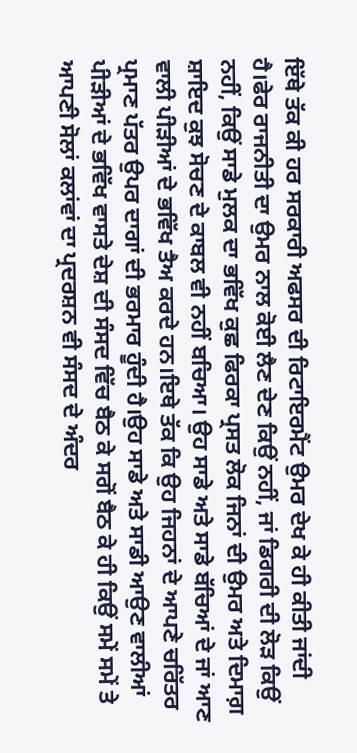ਇੱਥੇ ਤੱਕ ਕੀ ਹਰ ਸਰਕਾਰੀ ਅਫਸਰ ਦੀ ਰਿਟਾਇਰਮੈਂਟ ਉਮਰ ਦੇਖ ਕੇ ਹੀ ਕੀਤੀ ਜਾਂਦੀ ਹੈ।ਫੇਰ ਰਾਜਨੀਤੀ ਦਾ ਉਮਰ ਨਾਲ ਕੋਈ ਲੈਣ ਦੇਣ ਕਿਉਂ ਨਹੀਂ, ਜਾਂ ਡਿਗਰੀ ਦੀ ਲੋੜ ਕਿਉਂ ਨਹੀਂ, ਕਿਉਂ ਸਾਡੇ ਮੁਲਕ ਦਾ ਭਵਿੱਖ ਕੁਛ ਫਿਰਕਾ ਪ੍ਰਸਤ ਲੋਕ ਜਿਨਾਂ ਦੀ ਉਮਰ ਅਤੇ ਦਿਮਾਗ਼ ਸ਼ਾਇਦ ਕੁਝ ਸੋਚਣ ਦੇ ਕਾਬਲ ਵੀ ਨਹੀਂ ਬਚਿਆ। ਉਹ ਸਾਡੇ ਅਤੇ ਸਾਡੇ ਬੱਚਿਆਂ ਦੇ ਜਾਂ ਆਣ ਵਾਲੀ ਪੀੜੀਆਂ ਦੇ ਭਵਿੱਖ ਤੈਅ ਕਰਦੇ ਹਨ।ਇਥੇ ਤੱਕ ਕਿ ਉਹ ਜਿਹਨਾਂ ਦੇ ਆਪਣੇ ਚਰਿੱਤਰ ਪ੍ਰਮਾਣ ਪੱਤਰ ਉਪਰ ਦਾਗਾਂ ਦੀ ਭਰਮਾਰ ਹੂੰਦੀ ਹੈ।ਉਹ ਸਾਡੇ ਅਤੇ ਸਾਡੀ ਆਉਣ ਵਾਲੀਆਂ ਪੀੜੀਆਂ ਦੇ ਭਵਿੱਖ ਵਾਸਤੇ ਦੇਸ਼ ਦੀ ਸੰਸਦ ਵਿੱਚ ਬੈਠ ਕੇ ਸਗੋਂ ਬੈਠ ਕੇ ਹੀ ਕਿਉਂ ਸਮੇਂ ਸਮੇਂ ਤੇ ਆਪਣੀ ਸੋਲਾਂ ਕਲਾਂਵਾਂ ਦਾ ਪ੍ਰਦਰਸ਼ਨ ਵੀ ਸੰਸਦ ਦੇ ਅੰਦਰ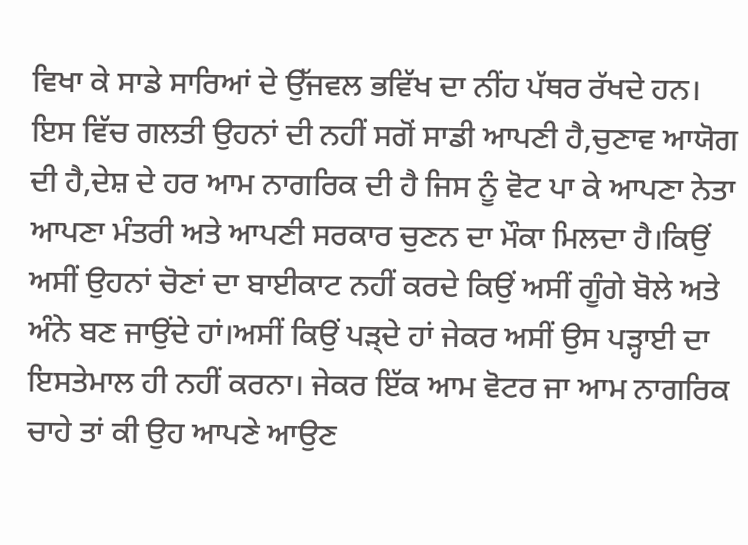ਵਿਖਾ ਕੇ ਸਾਡੇ ਸਾਰਿਆਂ ਦੇ ਉੱਜਵਲ ਭਵਿੱਖ ਦਾ ਨੀਂਹ ਪੱਥਰ ਰੱਖਦੇ ਹਨ।
ਇਸ ਵਿੱਚ ਗਲਤੀ ਉਹਨਾਂ ਦੀ ਨਹੀਂ ਸਗੋਂ ਸਾਡੀ ਆਪਣੀ ਹੈ,ਚੁਣਾਵ ਆਯੋਗ ਦੀ ਹੈ,ਦੇਸ਼ ਦੇ ਹਰ ਆਮ ਨਾਗਰਿਕ ਦੀ ਹੈ ਜਿਸ ਨੂੰ ਵੋਟ ਪਾ ਕੇ ਆਪਣਾ ਨੇਤਾ ਆਪਣਾ ਮੰਤਰੀ ਅਤੇ ਆਪਣੀ ਸਰਕਾਰ ਚੁਣਨ ਦਾ ਮੌਕਾ ਮਿਲਦਾ ਹੈ।ਕਿਉਂ ਅਸੀਂ ਉਹਨਾਂ ਚੋਣਾਂ ਦਾ ਬਾਈਕਾਟ ਨਹੀਂ ਕਰਦੇ ਕਿਉਂ ਅਸੀਂ ਗੂੰਗੇ ਬੋਲੇ ਅਤੇ ਅੰਨੇ ਬਣ ਜਾਉਂਦੇ ਹਾਂ।ਅਸੀਂ ਕਿਉਂ ਪੜ੍ਦੇ ਹਾਂ ਜੇਕਰ ਅਸੀਂ ਉਸ ਪੜ੍ਹਾਈ ਦਾ ਇਸਤੇਮਾਲ ਹੀ ਨਹੀਂ ਕਰਨਾ। ਜੇਕਰ ਇੱਕ ਆਮ ਵੋਟਰ ਜਾ ਆਮ ਨਾਗਰਿਕ ਚਾਹੇ ਤਾਂ ਕੀ ਉਹ ਆਪਣੇ ਆਉਣ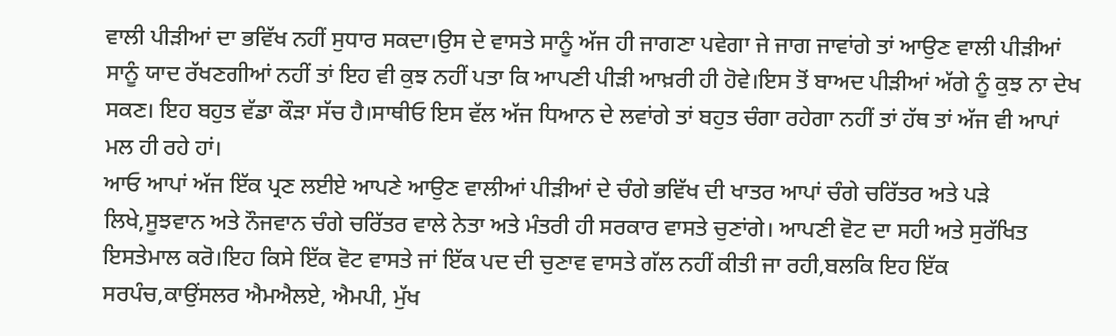ਵਾਲੀ ਪੀੜੀਆਂ ਦਾ ਭਵਿੱਖ ਨਹੀਂ ਸੁਧਾਰ ਸਕਦਾ।ਉਸ ਦੇ ਵਾਸਤੇ ਸਾਨੂੰ ਅੱਜ ਹੀ ਜਾਗਣਾ ਪਵੇਗਾ ਜੇ ਜਾਗ ਜਾਵਾਂਗੇ ਤਾਂ ਆਉਣ ਵਾਲੀ ਪੀੜੀਆਂ ਸਾਨੂੰ ਯਾਦ ਰੱਖਣਗੀਆਂ ਨਹੀਂ ਤਾਂ ਇਹ ਵੀ ਕੁਝ ਨਹੀਂ ਪਤਾ ਕਿ ਆਪਣੀ ਪੀੜੀ ਆਖ਼ਰੀ ਹੀ ਹੋਵੇ।ਇਸ ਤੋਂ ਬਾਅਦ ਪੀੜੀਆਂ ਅੱਗੇ ਨੂੰ ਕੁਝ ਨਾ ਦੇਖ ਸਕਣ। ਇਹ ਬਹੁਤ ਵੱਡਾ ਕੌੜਾ ਸੱਚ ਹੈ।ਸਾਥੀਓ ਇਸ ਵੱਲ ਅੱਜ ਧਿਆਨ ਦੇ ਲਵਾਂਗੇ ਤਾਂ ਬਹੁਤ ਚੰਗਾ ਰਹੇਗਾ ਨਹੀਂ ਤਾਂ ਹੱਥ ਤਾਂ ਅੱਜ ਵੀ ਆਪਾਂ ਮਲ ਹੀ ਰਹੇ ਹਾਂ।
ਆਓ ਆਪਾਂ ਅੱਜ ਇੱਕ ਪ੍ਰਣ ਲਈਏ ਆਪਣੇ ਆਉਣ ਵਾਲੀਆਂ ਪੀੜੀਆਂ ਦੇ ਚੰਗੇ ਭਵਿੱਖ ਦੀ ਖਾਤਰ ਆਪਾਂ ਚੰਗੇ ਚਰਿੱਤਰ ਅਤੇ ਪੜੇ ਲਿਖੇ,ਸੂਝਵਾਨ ਅਤੇ ਨੌਜਵਾਨ ਚੰਗੇ ਚਰਿੱਤਰ ਵਾਲੇ ਨੇਤਾ ਅਤੇ ਮੰਤਰੀ ਹੀ ਸਰਕਾਰ ਵਾਸਤੇ ਚੁਣਾਂਗੇ। ਆਪਣੀ ਵੋਟ ਦਾ ਸਹੀ ਅਤੇ ਸੁਰੱਖਿਤ ਇਸਤੇਮਾਲ ਕਰੋ।ਇਹ ਕਿਸੇ ਇੱਕ ਵੋਟ ਵਾਸਤੇ ਜਾਂ ਇੱਕ ਪਦ ਦੀ ਚੁਣਾਵ ਵਾਸਤੇ ਗੱਲ ਨਹੀਂ ਕੀਤੀ ਜਾ ਰਹੀ,ਬਲਕਿ ਇਹ ਇੱਕ ਸਰਪੰਚ,ਕਾਉਂਸਲਰ ਐਮਐਲਏ, ਐਮਪੀ, ਮੁੱਖ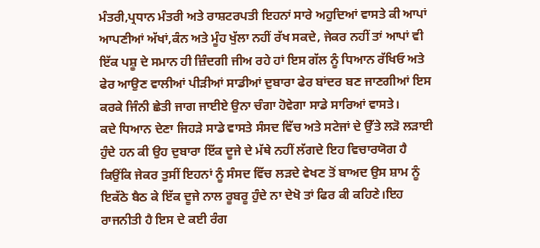ਮੰਤਰੀ,ਪ੍ਰਧਾਨ ਮੰਤਰੀ ਅਤੇ ਰਾਸ਼ਟਰਪਤੀ ਇਹਨਾਂ ਸਾਰੇ ਅਹੁਦਿਆਂ ਵਾਸਤੇ ਕੀ ਆਪਾਂ ਆਪਣੀਆਂ ਅੱਖਾਂ,ਕੰਨ ਅਤੇ ਮੂੰਹ ਖੁੱਲਾ ਨਹੀਂ ਰੱਖ ਸਕਦੇ, ਜੇਕਰ ਨਹੀਂ ਤਾਂ ਆਪਾਂ ਵੀ ਇੱਕ ਪਸ਼ੂ ਦੇ ਸਮਾਨ ਹੀ ਜ਼ਿੰਦਗੀ ਜੀਅ ਰਹੇ ਹਾਂ ਇਸ ਗੱਲ ਨੂੰ ਧਿਆਨ ਰੱਖਿਓ ਅਤੇ ਫੇਰ ਆਉਣ ਵਾਲੀਆਂ ਪੀੜੀਆਂ ਸਾਡੀਆਂ ਦੁਬਾਰਾ ਫੇਰ ਬਾਂਦਰ ਬਣ ਜਾਣਗੀਆਂ ਇਸ ਕਰਕੇ ਜਿੰਨੀ ਛੇਤੀ ਜਾਗ ਜਾਈਏ ਉਨਾ ਚੰਗਾ ਹੋਵੇਗਾ ਸਾਡੇ ਸਾਰਿਆਂ ਵਾਸਤੇ।
ਕਦੇ ਧਿਆਨ ਦੇਣਾ ਜਿਹੜੇ ਸਾਡੇ ਵਾਸਤੇ ਸੰਸਦ ਵਿੱਚ ਅਤੇ ਸਟੇਜਾਂ ਦੇ ਉੱਤੇ ਲੜੋ ਲੜਾਈ ਹੁੰਦੇ ਹਨ ਕੀ ਉਹ ਦੁਬਾਰਾ ਇੱਕ ਦੂਜੇ ਦੇ ਮੱਥੇ ਨਹੀਂ ਲੱਗਦੇ ਇਹ ਵਿਚਾਰਯੋਗ ਹੈ ਕਿਉਂਕਿ ਜੇਕਰ ਤੁਸੀਂ ਇਹਨਾਂ ਨੂੰ ਸੰਸਦ ਵਿੱਚ ਲੜਦੇ ਵੇਖਣ ਤੋਂ ਬਾਅਦ ਉਸ ਸ਼ਾਮ ਨੂੰ ਇਕੱਠੇ ਬੈਠ ਕੇ ਇੱਕ ਦੂਜੇ ਨਾਲ ਰੂਬਰੂ ਹੁੰਦੇ ਨਾ ਦੇਖੋ ਤਾਂ ਫਿਰ ਕੀ ਕਹਿਣੇ।ਇਹ ਰਾਜਨੀਤੀ ਹੈ ਇਸ ਦੇ ਕਈ ਰੰਗ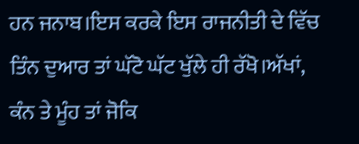ਹਨ ਜਨਾਬ।ਇਸ ਕਰਕੇ ਇਸ ਰਾਜਨੀਤੀ ਦੇ ਵਿੱਚ ਤਿੰਨ ਦੁਆਰ ਤਾਂ ਘੱਟੋ ਘੱਟ ਖੁੱਲੇ ਹੀ ਰੱਖੋ।ਅੱਖਾਂ, ਕੰਨ ਤੇ ਮੂੰਹ ਤਾਂ ਜੋਕਿ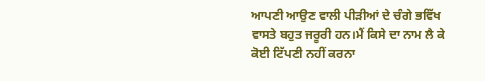ਆਪਣੀ ਆਉਣ ਵਾਲੀ ਪੀੜੀਆਂ ਦੇ ਚੰਗੇ ਭਵਿੱਖ ਵਾਸਤੇ ਬਹੁਤ ਜਰੂਰੀ ਹਨ।ਮੈਂ ਕਿਸੇ ਦਾ ਨਾਮ ਲੈ ਕੇ ਕੋਈ ਟਿੱਪਣੀ ਨਹੀਂ ਕਰਨਾ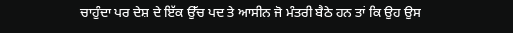ਚਾਹੁੰਦਾ ਪਰ ਦੇਸ਼ ਦੇ ਇੱਕ ਉੱਚ ਪਦ ਤੇ ਆਸੀਨ ਜੋ ਮੰਤਰੀ ਬੈਠੇ ਹਨ ਤਾਂ ਕਿ ਉਹ ਉਸ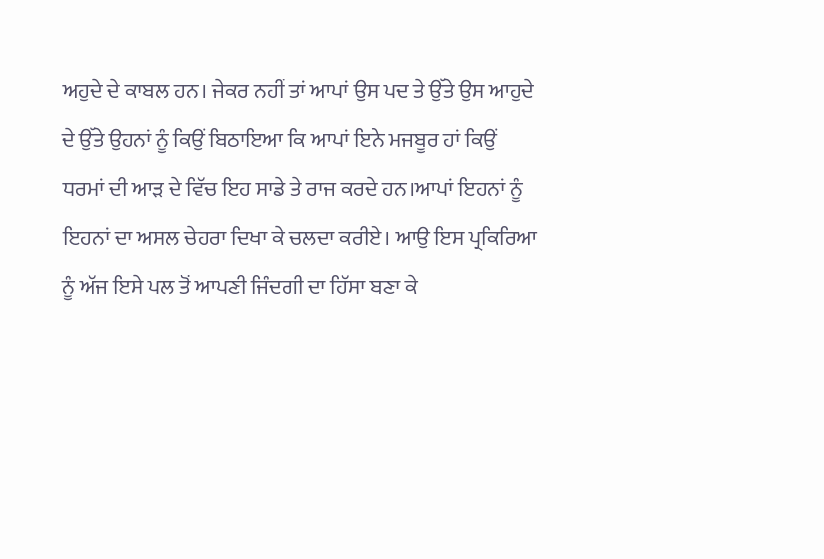ਅਹੁਦੇ ਦੇ ਕਾਬਲ ਹਨ। ਜੇਕਰ ਨਹੀਂ ਤਾਂ ਆਪਾਂ ਉਸ ਪਦ ਤੇ ਉੱਤੇ ਉਸ ਆਹੁਦੇ ਦੇ ਉੱਤੇ ਉਹਨਾਂ ਨੂੰ ਕਿਉਂ ਬਿਠਾਇਆ ਕਿ ਆਪਾਂ ਇਨੇ ਮਜਬੂਰ ਹਾਂ ਕਿਉਂ ਧਰਮਾਂ ਦੀ ਆੜ ਦੇ ਵਿੱਚ ਇਹ ਸਾਡੇ ਤੇ ਰਾਜ ਕਰਦੇ ਹਨ।ਆਪਾਂ ਇਹਨਾਂ ਨੂੰ ਇਹਨਾਂ ਦਾ ਅਸਲ ਚੇਹਰਾ ਦਿਖਾ ਕੇ ਚਲਦਾ ਕਰੀਏ। ਆਉ ਇਸ ਪ੍ਰਕਿਰਿਆ ਨੂੰ ਅੱਜ ਇਸੇ ਪਲ ਤੋਂ ਆਪਣੀ ਜਿੰਦਗੀ ਦਾ ਹਿੱਸਾ ਬਣਾ ਕੇ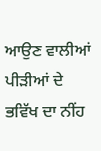ਆਉਣ ਵਾਲੀਆਂ ਪੀੜੀਆਂ ਦੇ ਭਵਿੱਖ ਦਾ ਨੀਂਹ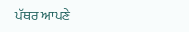ਪੱਥਰ ਆਪਣੇ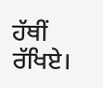ਹੱਥੀਂ ਰੱਖਿਏ।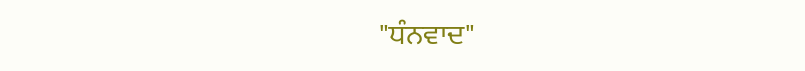"ਧੰਨਵਾਦ"